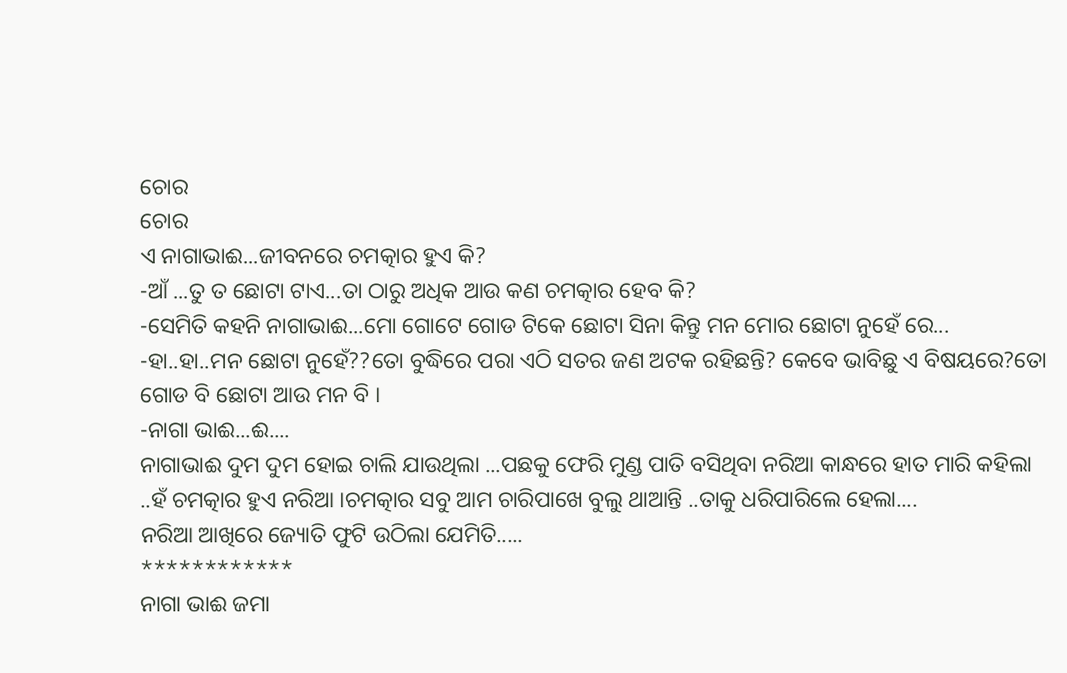ଚୋର
ଚୋର
ଏ ନାଗାଭାଈ...ଜୀବନରେ ଚମତ୍କାର ହୁଏ କି?
-ଆଁ ...ତୁ ତ ଛୋଟା ଟାଏ...ତା ଠାରୁ ଅଧିକ ଆଉ କଣ ଚମତ୍କାର ହେବ କି?
-ସେମିତି କହନି ନାଗାଭାଈ...ମୋ ଗୋଟେ ଗୋଡ ଟିକେ ଛୋଟା ସିନା କିନ୍ତୁ ମନ ମୋର ଛୋଟା ନୁହେଁ ରେ...
-ହା..ହା..ମନ ଛୋଟା ନୁହେଁ??ତୋ ବୁଦ୍ଧିରେ ପରା ଏଠି ସତର ଜଣ ଅଟକ ରହିଛନ୍ତି? କେବେ ଭାବିଛୁ ଏ ବିଷୟରେ?ତୋ ଗୋଡ ବି ଛୋଟା ଆଉ ମନ ବି ।
-ନାଗା ଭାଈ...ଈ....
ନାଗାଭାଈ ଦୁମ ଦୁମ ହୋଇ ଚାଲି ଯାଉଥିଲା ...ପଛକୁ ଫେରି ମୁଣ୍ଡ ପାତି ବସିଥିବା ନରିଆ କାନ୍ଧରେ ହାତ ମାରି କହିଲା ..ହଁ ଚମତ୍କାର ହୁଏ ନରିଆ ।ଚମତ୍କାର ସବୁ ଆମ ଚାରିପାଖେ ବୁଲୁ ଥାଆନ୍ତି ..ତାକୁ ଧରିପାରିଲେ ହେଲା....
ନରିଆ ଆଖିରେ ଜ୍ୟୋତି ଫୁଟି ଉଠିଲା ଯେମିତି.....
************
ନାଗା ଭାଈ ଜମା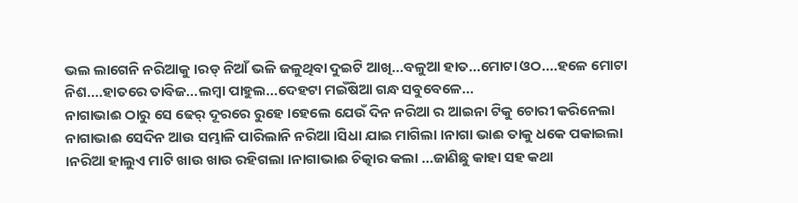ଭଲ ଲାଗେନି ନରିଆକୁ ।ରଡ୍ ନିଆଁ ଭଳି ଜଳୁଥିବା ଦୁଇଟି ଆଖି...ବଳୁଆ ହାତ...ମୋଟା ଓଠ....ହଳେ ମୋଟା ନିଶ....ହାତରେ ତାବିଜ...ଲମ୍ବା ପାହୁଲ...ଦେହଟା ମଇଁଷିଆ ଗନ୍ଧ ସବୁବେଳେ...
ନାଗାଭାଈ ଠାରୁ ସେ ଢେର୍ ଦୂରରେ ରୁହେ ।ହେଲେ ଯେଉଁ ଦିନ ନରିଆ ର ଆଇନା ଟିକୁ ଚୋରୀ କରିନେଲା ନାଗାଭାଈ ସେଦିନ ଆଉ ସମ୍ଭାଳି ପାରିଲାନି ନରିଆ ।ସିଧା ଯାଇ ମାଗିଲା ।ନାଗା ଭାଈ ତାକୁ ଧକେ ପକାଇଲା ।ନରିଆ ହାଲୁଏ ମାଟି ଖାଉ ଖାଉ ରହିଗଲା ।ନାଗାଭାଈ ଚିତ୍କାର କଲା ...ଜାଣିଛୁ କାହା ସହ କଥା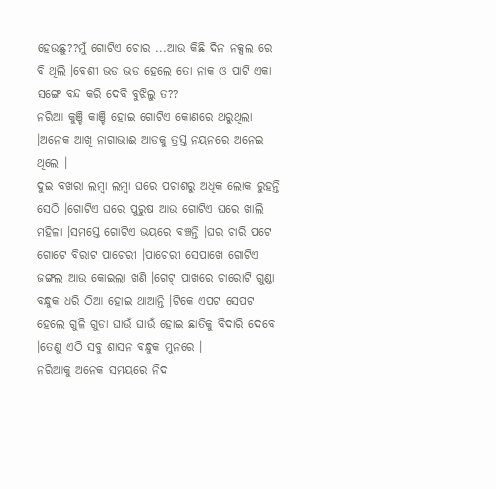ହେଉଛୁ??ମୁଁ ଗୋଟିଏ ଚୋର ...ଆଉ କିଛି ଦିନ ନକ୍ସଲ ରେ ବି ଥିଲି ।ବେଶୀ ଭଡ ଭଡ ହେଲେ ତୋ ନାକ ଓ ପାଟି ଏକା ସଙ୍ଗେ ବନ୍ଦ କରି ଦେବି ବୁଝିଲୁ ତ??
ନରିଆ କୁଞ୍ଚି କାଞ୍ଚି ହୋଇ ଗୋଟିଏ କୋଣରେ ଥରୁଥିଲା ।ଅନେକ ଆଖି ନାଗାଭାଈ ଆଡକୁ ତ୍ରସ୍ତ ନୟନରେ ଅନେଇ ଥିଲେ ।
ଦୁଇ ବଖରା ଲମ୍ବା ଲମ୍ବା ଘରେ ପଚାଶରୁ ଅଧିକ ଲୋକ ରୁହନ୍ତି ସେଠି ।ଗୋଟିଏ ଘରେ ପୁରୁଷ ଆଉ ଗୋଟିଏ ଘରେ ଖାଲି ମହିଳା ।ସମସ୍ତେ ଗୋଟିଏ ଭୟରେ ବଞ୍ଚନ୍ତି ।ଘର ଚାରି ପଟେ ଗୋଟେ ବିରାଟ ପାଚେରୀ ।ପାଚେରୀ ସେପାଖେ ଗୋଟିଏ ଜଙ୍ଗଲ ଆଉ କୋଇଲା ଖଣି ।ଗେଟ୍ ପାଖରେ ଚାରୋଟି ଗୁଣ୍ଡା ବନ୍ଧୁକ ଧରି ଠିଆ ହୋଇ ଥାଆନ୍ତି ।ଟିକେ ଏପଟ ସେପଟ ହେଲେ ଗୁଳି ଗୁଡା ଘାଉଁ ଘାଉଁ ହୋଇ ଛାତିକୁ ବିଦାରି ଦେବେ ।ତେଣୁ ଏଠି ସବୁ ଶାସନ ବନ୍ଧୁକ ମୁନରେ ।
ନରିଆକୁ ଅନେକ ସମୟରେ ନିଦ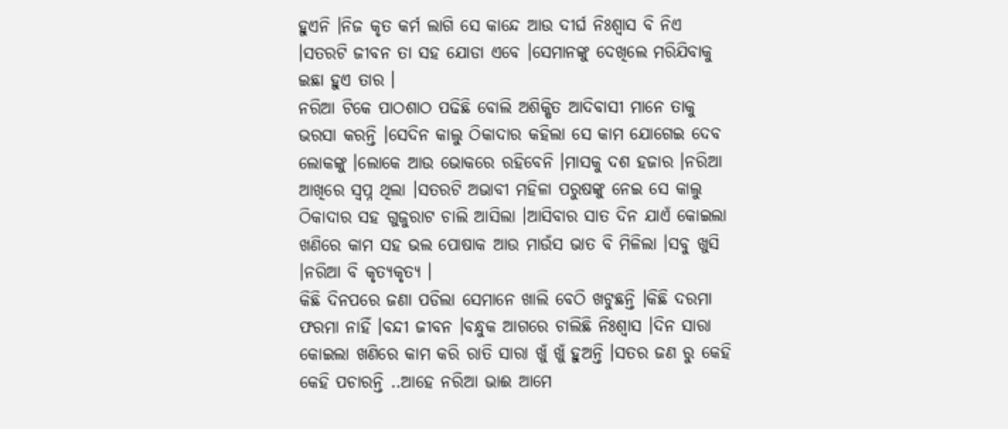ହୁଏନି ।ନିଜ କୃତ କର୍ମ ଲାଗି ସେ କାନ୍ଦେ ଆଉ ଦୀର୍ଘ ନିଃଶ୍ୱାସ ବି ନିଏ ।ସତରଟି ଜୀବନ ତା ସହ ଯୋଡା ଏବେ ।ସେମାନଙ୍କୁ ଦେଖିଲେ ମରିଯିବାକୁ ଇଛା ହୁଏ ତାର ।
ନରିଆ ଟିକେ ପାଠଶାଠ ପଢିଛି ବୋଲି ଅଶିକ୍ଷିତ ଆଦିବାସୀ ମାନେ ତାକୁ ଭରସା କରନ୍ତି ।ସେଦିନ କାଲୁ ଠିକାଦାର କହିଲା ସେ କାମ ଯୋଗେଇ ଦେବ ଲୋକଙ୍କୁ ।ଲୋକେ ଆଉ ଭୋକରେ ରହିବେନି ।ମାସକୁ ଦଶ ହଜାର ।ନରିଆ ଆଖିରେ ସ୍ୱପ୍ନ ଥିଲା ।ସତରଟି ଅଭାବୀ ମହିଳା ପରୁଷଙ୍କୁ ନେଇ ସେ କାଲୁ ଠିକାଦାର ସହ ଗୁଜୁରାଟ ଚାଲି ଆସିଲା ।ଆସିବାର ସାତ ଦିନ ଯାଏଁ କୋଇଲା ଖଣିରେ କାମ ସହ ଭଲ ପୋଷାକ ଆଉ ମାଉଁସ ଭାତ ବି ମିଳିଲା ।ସବୁ ଖୁସି ।ନରିଆ ବି କୃତ୍ୟକୃତ୍ୟ ।
କିଛି ଦିନପରେ ଜଣା ପଡିଲା ସେମାନେ ଖାଲି ବେଠି ଖଟୁଛନ୍ତି ।କିଛି ଦରମା ଫରମା ନାହିଁ ।ବନ୍ଦୀ ଜୀବନ ।ବନ୍ଧୁକ ଆଗରେ ଚାଲିଛି ନିଃଶ୍ୱାସ ।ଦିନ ସାରା କୋଇଲା ଖଣିରେ କାମ କରି ରାତି ସାରା ଖୁଁ ଖୁଁ ହୁଅନ୍ତି ।ସତର ଜଣ ରୁ କେହି କେହି ପଚାରନ୍ତି ..ଆହେ ନରିଆ ଭାଈ ଆମେ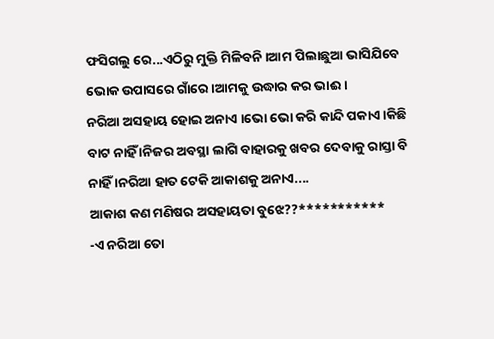ଫସିଗଲୁ ରେ...ଏଠିରୁ ମୁକ୍ତି ମିଳିବନି ।ଆମ ପିଲାଛୁଆ ଭାସିଯିବେ ଭୋକ ଉପାସରେ ଗାଁରେ ।ଆମକୁ ଉଦ୍ଧାର କର ଭାଈ ।
ନରିଆ ଅସହାୟ ହୋଇ ଅନାଏ ।ଭୋ ଭୋ କରି କାନ୍ଦି ପକାଏ ।କିଛି ବାଟ ନାହିଁ ।ନିଜର ଅବସ୍ଥା ଲାଗି ବାହାରକୁ ଖବର ଦେବାକୁ ରାସ୍ତା ବି ନାହିଁ ।ନରିଆ ହାତ ଟେକି ଆକାଶକୁ ଅନାଏ....
ଆକାଶ କଣ ମଣିଷର ଅସହାୟତା ବୁଝେ??***********
-ଏ ନରିଆ ତୋ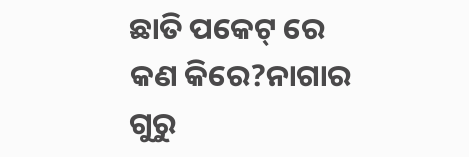ଛାତି ପକେଟ୍ ରେ କଣ କିରେ?ନାଗାର ଗୁରୁ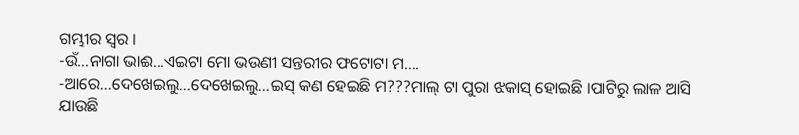ଗମ୍ଭୀର ସ୍ୱର ।
-ଉଁ...ନାଗା ଭାଈ...ଏଇଟା ମୋ ଭଉଣୀ ସନ୍ତରୀର ଫଟୋଟା ମ....
-ଆରେ...ଦେଖେଇଲୁ...ଦେଖେଇଲୁ...ଇସ୍ କଣ ହେଇଛି ମ???ମାଲ୍ ଟା ପୁରା ଝକାସ୍ ହୋଇଛି ।ପାଟିରୁ ଲାଳ ଆସି ଯାଉଛି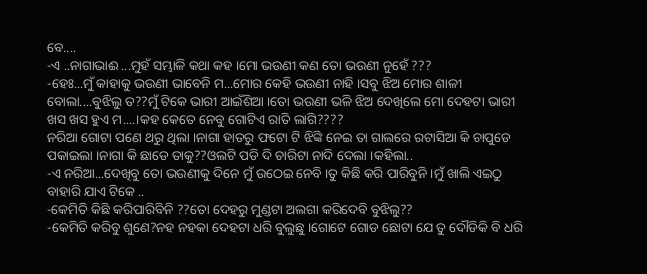ବେ....
-ଏ ..ନାଗାଭାଈ ...ମୁହଁ ସମ୍ଭାଳି କଥା କହ ।ମୋ ଭଉଣୀ କଣ ତୋ ଭଉଣୀ ନୁହେଁ ???
-ହେଃ...ମୁଁ କାହାକୁ ଭଉଣୀ ଭାବେନି ମ...ମୋର କେହି ଭଉଣୀ ନାହି ।ସବୁ ଝିଅ ମୋର ଶାଳୀ ବୋଲା....ବୁଝିଲୁ ତ??ମୁଁ ଟିକେ ଭାରୀ ଆଇଁଶିଆ ।ତୋ ଭଉଣୀ ଭଳି ଝିଅ ଦେଖିଲେ ମୋ ଦେହଟା ଭାରୀ ଖସ ଖସ ହୁଏ ମ....।କହ କେତେ ନେବୁ ଗୋଟିଏ ରାତି ଲାଗି????
ନରିଆ ଗୋଟା ପଣେ ଥରୁ ଥିଲା ।ନାଗା ହାତରୁ ଫଟୋ ଟି ଝିଙ୍କି ନେଇ ତା ଗାଲରେ ରଟାସିଆ କି ଚାପୁଡେ ପକାଇଲା ।ନାଗା କି ଛାଡେ ତାକୁ??ଓଲଟି ପଡି ଦି ଚାରିଟା ନାଦି ଦେଲା ।କହିଲା..
-ଏ ନରିଆ...ଦେଖିବୁ ତୋ ଭଉଣୀକୁ ଦିନେ ମୁଁ ଉଠେଇ ନେବି ।ତୁ କିଛି କରି ପାରିବୁନି ।ମୁଁ ଖାଲି ଏଇଠୁ ବାହାରି ଯାଏ ଟିକେ ..
-କେମିତି କିଛି କରିପାରିବିନି ??ତୋ ଦେହରୁ ମୁଣ୍ଡଟା ଅଲଗା କରିଦେବି ବୁଝିଲୁ??
-କେମିତି କରିବୁ ଶୁଣେ?ନହ ନହକା ଦେହଟା ଧରି ବୁଲୁଛୁ ।ଗୋଟେ ଗୋଡ ଛୋଟା ଯେ ତୁ ଦୌଡିକି ବି ଧରି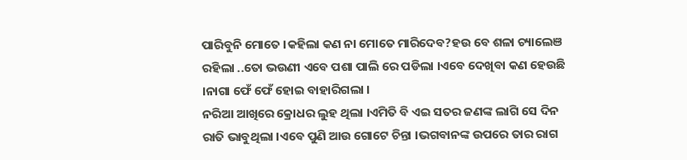ପାରିବୁନି ମୋତେ ।କହିଲା କଣ ନା ମୋତେ ମାରିଦେବ?ହଉ ବେ ଶଳା ଚ୍ୟାଲେଞ ରହିଲା ..ତୋ ଭଉଣୀ ଏବେ ପଶା ପାଲି ରେ ପଡିଲା ।ଏବେ ଦେଖିବା କଣ ହେଉଛି ।ନାଗା ଫେଁ ଫେଁ ହୋଇ ବାହାରିଗଲା ।
ନରିଆ ଆଖିରେ କ୍ରୋଧର ଲୁହ ଥିଲା ।ଏମିତି ବି ଏଇ ସତର ଜଣଙ୍କ ଲାଗି ସେ ଦିନ ରାତି ଭାବୁଥିଲା ।ଏବେ ପୁଣି ଆଉ ଗୋଟେ ଚିନ୍ତା ।ଭଗବାନଙ୍କ ଉପରେ ତାର ରାଗ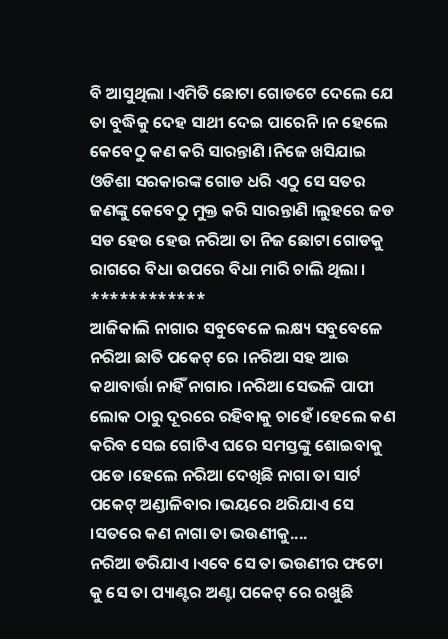ବି ଆସୁଥିଲା ।ଏମିତି ଛୋଟା ଗୋଡଟେ ଦେଲେ ଯେ ତା ବୁଦ୍ଧିକୁ ଦେହ ସାଥୀ ଦେଇ ପାରେନି ।ନ ହେଲେ କେବେଠୁ କଣ କରି ସାରନ୍ତାଣି ।ନିଜେ ଖସିଯାଇ ଓଡିଶା ସରକାରଙ୍କ ଗୋଡ ଧରି ଏଠୁ ସେ ସତର ଜଣଙ୍କୁ କେବେଠୁ ମୁକ୍ତ କରି ସାରନ୍ତାଣି ।ଲୁହରେ ଜଡ ସଡ ହେଉ ହେଉ ନରିଆ ତା ନିଜ ଛୋଟା ଗୋଡକୁ ରାଗରେ ବିଧା ଉପରେ ବିଧା ମାରି ଚାଲି ଥିଲା ।
************
ଆଜିକାଲି ନାଗାର ସବୁବେଳେ ଲକ୍ଷ୍ୟ ସବୁବେଳେ ନରିଆ ଛାତି ପକେଟ୍ ରେ ।ନରିଆ ସହ ଆଉ କଥାବାର୍ତ୍ତା ନାହିଁ ନାଗାର ।ନରିଆ ସେଭଳି ପାପୀ ଲୋକ ଠାରୁ ଦୂରରେ ରହିବାକୁ ଚାହେଁ ।ହେଲେ କଣ କରିବ ସେଇ ଗୋଟିଏ ଘରେ ସମସ୍ତଙ୍କୁ ଶୋଇବାକୁ ପଡେ ।ହେଲେ ନରିଆ ଦେଖିଛି ନାଗା ତା ସାର୍ଟ ପକେଟ୍ ଅଣ୍ଡାଳିବାର ।ଭୟରେ ଥରିଯାଏ ସେ ।ସତରେ କଣ ନାଗା ତା ଭଉଣୀକୁ....
ନରିଆ ଡରିଯାଏ ।ଏବେ ସେ ତା ଭଉଣୀର ଫଟୋ କୁ ସେ ତା ପ୍ୟାଣ୍ଟର ଅଣ୍ଟା ପକେଟ୍ ରେ ରଖୁଛି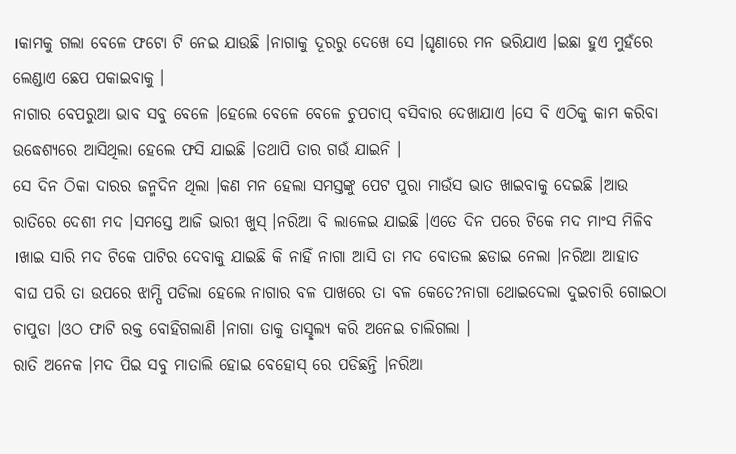।କାମକୁ ଗଲା ବେଳେ ଫଟୋ ଟି ନେଇ ଯାଉଛି ।ନାଗାକୁ ଦୂରରୁ ଦେଖେ ସେ ।ଘୃଣାରେ ମନ ଭରିଯାଏ ।ଇଛା ହୁଏ ମୁହଁରେ ଲେଣ୍ଡାଏ ଛେପ ପକାଇବାକୁ ।
ନାଗାର ବେପରୁଆ ଭାବ ସବୁ ବେଳେ ।ହେଲେ ବେଳେ ବେଳେ ଚୁପଚାପ୍ ବସିବାର ଦେଖାଯାଏ ।ସେ ବି ଏଠିକୁ କାମ କରିବା ଉଦ୍ଧେଶ୍ୟରେ ଆସିଥିଲା ହେଲେ ଫସି ଯାଇଛି ।ତଥାପି ତାର ଗଉଁ ଯାଇନି ।
ସେ ଦିନ ଠିକା ଦାରର ଜନ୍ମଦିନ ଥିଲା ।କଣ ମନ ହେଲା ସମସ୍ତଙ୍କୁ ପେଟ ପୁରା ମାଉଁସ ଭାତ ଖାଇବାକୁ ଦେଇଛି ।ଆଉ ରାତିରେ ଦେଶୀ ମଦ ।ସମସ୍ତେ ଆଜି ଭାରୀ ଖୁସ୍ ।ନରିଆ ବି ଲାଳେଇ ଯାଇଛି ।ଏତେ ଦିନ ପରେ ଟିକେ ମଦ ମାଂସ ମିଳିବ ।ଖାଇ ସାରି ମଦ ଟିକେ ପାଟିର ଦେବାକୁ ଯାଇଛି କି ନାହିଁ ନାଗା ଆସି ତା ମଦ ବୋତଲ ଛଡାଇ ନେଲା ।ନରିଆ ଆହାତ ବାଘ ପରି ତା ଉପରେ ଝାମ୍ପି ପଡିଲା ହେଲେ ନାଗାର ବଳ ପାଖରେ ତା ବଳ କେତେ?ନାଗା ଥୋଇଦେଲା ଦୁଇଚାରି ଗୋଇଠା ଚାପୁଡା ।ଓଠ ଫାଟି ରକ୍ତ ବୋହିଗଲାଣି ।ନାଗା ତାକୁ ତାସ୍ଛଲ୍ୟ କରି ଅନେଇ ଚାଲିଗଲା ।
ରାତି ଅନେକ ।ମଦ ପିଇ ସବୁ ମାତାଲି ହୋଇ ବେହୋସ୍ ରେ ପଡିଛନ୍ତି ।ନରିଆ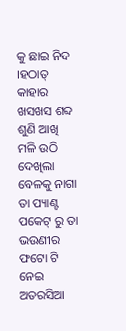କୁ ଛାଇ ନିଦ ।ହଠାତ୍ କାହାର ଖସଖସ ଶବ୍ଦ ଶୁଣି ଆଖି ମଳି ଉଠି ଦେଖିଲା ବେଳକୁ ନାଗା ତା ପ୍ୟାଣ୍ଟ ପକେଟ୍ ରୁ ତା ଭଉଣୀର ଫଟୋ ଟି ନେଇ ଅତରସିଆ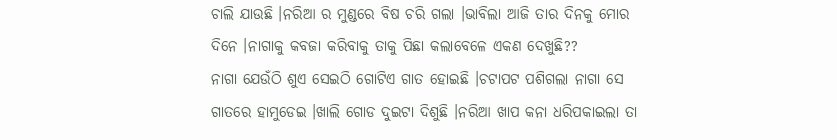ଚାଲି ଯାଉଛି ।ନରିଆ ର ମୁଣ୍ଡରେ ବିଷ ଚରି ଗଲା ।ଭାବିଲା ଆଜି ତାର ଦିନକୁ ମୋର ଦିନେ ।ନାଗାକୁ କବଜା କରିବାକୁ ତାକୁ ପିଛା କଲାବେଳେ ଏକଣ ଦେଖୁଛି??
ନାଗା ଯେଉଁଠି ଶୁଏ ସେଇଠି ଗୋଟିଏ ଗାତ ହୋଇଛି ।ଚଟାପଟ ପଶିଗଲା ନାଗା ସେ ଗାତରେ ହାମୁଡେଇ ।ଖାଲି ଗୋଡ ଦୁଇଟା ଦିଶୁଛି ।ନରିଆ ଖାପ କନା ଧରିପକାଇଲା ତା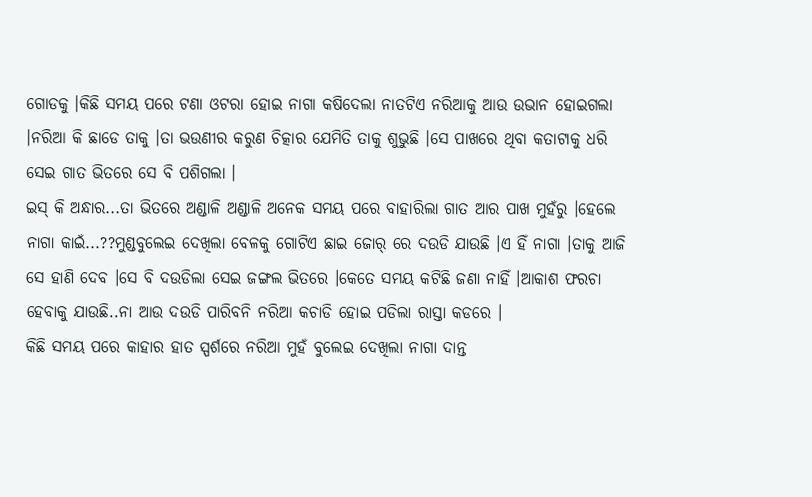ଗୋଡକୁ ।କିଛି ସମୟ ପରେ ଟଣା ଓଟରା ହୋଇ ନାଗା କଷିଦେଲା ନାତଟିଏ ନରିଆକୁ ଆଉ ଉଭାନ ହୋଇଗଲା ।ନରିଆ କି ଛାଡେ ତାକୁ ।ତା ଭଉଣୀର କରୁଣ ଚିତ୍କାର ଯେମିତି ତାକୁ ଶୁଭୁଛି ।ସେ ପାଖରେ ଥିବା କତାଟାକୁ ଧରି ସେଇ ଗାତ ଭିତରେ ସେ ବି ପଶିଗଲା ।
ଇସ୍ କି ଅନ୍ଧାର...ତା ଭିତରେ ଅଣ୍ଡାଳି ଅଣ୍ଡାଳି ଅନେକ ସମୟ ପରେ ବାହାରିଲା ଗାତ ଆର ପାଖ ମୁହଁରୁ ।ହେଲେ ନାଗା କାଇଁ...??ମୁଣ୍ଡବୁଲେଇ ଦେଖିଲା ବେଳକୁ ଗୋଟିଏ ଛାଇ ଜୋର୍ ରେ ଦଉଡି ଯାଉଛି ।ଏ ହିଁ ନାଗା ।ତାକୁ ଆଜି ସେ ହାଣି ଦେବ ।ସେ ବି ଦଉଡିଲା ସେଇ ଜଙ୍ଗଲ ଭିତରେ ।କେତେ ସମୟ କଟିଛି ଜଣା ନାହିଁ ।ଆକାଶ ଫରଚା ହେବାକୁ ଯାଉଛି..ନା ଆଉ ଦଉଡି ପାରିବନି ନରିଆ କଚାଡି ହୋଇ ପଡିଲା ରାସ୍ତା କଡରେ ।
କିଛି ସମୟ ପରେ କାହାର ହାତ ସ୍ପର୍ଶରେ ନରିଆ ମୁହଁ ବୁଲେଇ ଦେଖିଲା ନାଗା ଦାନ୍ତ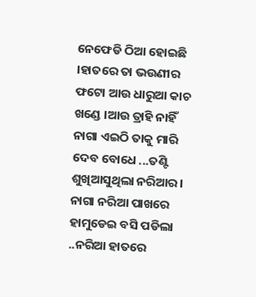ନେଫେଡି ଠିଆ ହୋଇଛି ।ହାତରେ ତା ଭଉଣୀର ଫଟୋ ଆଉ ଧାରୁଆ କାଚ ଖଣ୍ଡେ ।ଆଉ ତ୍ରାହି ନାହିଁ ନାଗା ଏଇଠି ତାକୁ ମାରି ଦେବ ବୋଧେ ...ତଣ୍ଟି ଶୁଖିଆସୁଥିଲା ନରିଆର ।
ନାଗା ନରିଆ ପାଖରେ ହାମୁଡେଇ ବସି ପଡିଲା ..ନରିଆ ହାତରେ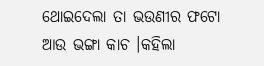ଥୋଇଦେଲା ତା ଭଉଣୀର ଫଟୋ ଆଉ ଭଙ୍ଗା କାଚ ।କହିଲା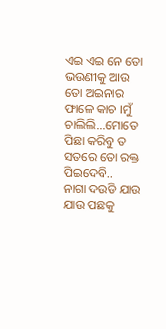ଏଇ ଏଇ ନେ ତୋ ଭଉଣୀକୁ ଆଉ ତୋ ଅଇନାର ଫାଳେ କାଚ ।ମୁଁ ଚାଲିଲି...ମୋତେ ପିଛା କରିବୁ ତ ସତରେ ତୋ ରକ୍ତ ପିଇଦେବି..
ନାଗା ଦଉଡି ଯାଉ ଯାଉ ପଛକୁ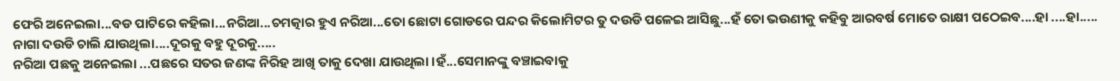ଫେରି ଅନେଇଲା...ବଡ ପାଟିରେ କହିଲା...ନରିଆ...ଚମତ୍କାର ହୁଏ ନରିଆ...ତୋ ଛୋଟା ଗୋଡରେ ପନ୍ଦର କିଲୋମିଟର ତୁ ଦଉଡି ପଳେଇ ଆସିଛୁ...ହଁ ତୋ ଭଉଣୀକୁ କହିବୁ ଆରବର୍ଷ ମୋତେ ରାକ୍ଷୀ ପଠେଇବ....ହା ....ହା.....
ନାଗା ଦଉଡି ଚାଲି ଯାଉଥିଲା....ଦୂରକୁ ବହୁ ଦୂରକୁ.....
ନରିଆ ପଛକୁ ଅନେଇଲା ...ପଛରେ ସତର ଜଣଙ୍କ ନିରିହ ଆଖି ତାକୁ ଦେଖା ଯାଉଥିଲା ।ହଁ...ସେମାନଙ୍କୁ ବଞ୍ଚାଇବାକୁ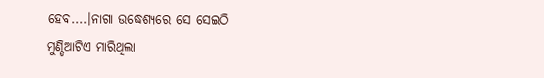ହେବ....।ନାଗା ଉଦ୍ଧେଶ୍ୟରେ ସେ ସେଇଠି ମୁଣ୍ଡିଆଟିଏ ମାରିଥିଲା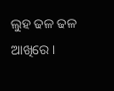ଲୁହ ଢଳ ଢଳ ଆଖିରେ ।